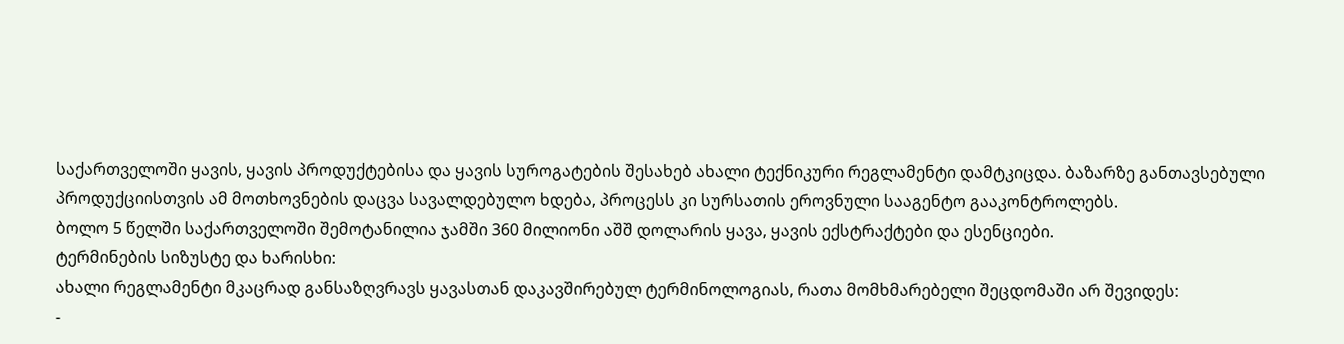საქართველოში ყავის, ყავის პროდუქტებისა და ყავის სუროგატების შესახებ ახალი ტექნიკური რეგლამენტი დამტკიცდა. ბაზარზე განთავსებული პროდუქციისთვის ამ მოთხოვნების დაცვა სავალდებულო ხდება, პროცესს კი სურსათის ეროვნული სააგენტო გააკონტროლებს.
ბოლო 5 წელში საქართველოში შემოტანილია ჯამში 360 მილიონი აშშ დოლარის ყავა, ყავის ექსტრაქტები და ესენციები.
ტერმინების სიზუსტე და ხარისხი:
ახალი რეგლამენტი მკაცრად განსაზღვრავს ყავასთან დაკავშირებულ ტერმინოლოგიას, რათა მომხმარებელი შეცდომაში არ შევიდეს:
-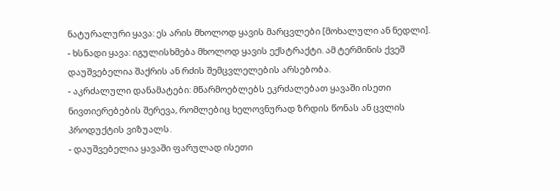ნატურალური ყავა: ეს არის მხოლოდ ყავის მარცვლები [მოხალული ან ნედლი].
- ხსნადი ყავა: იგულისხმება მხოლოდ ყავის ექსტრაქტი. ამ ტერმინის ქვეშ დაუშვებელია შაქრის ან რძის შემცვლელების არსებობა.
- აკრძალული დანამატები: მწარმოებლებს ეკრძალებათ ყავაში ისეთი ნივთიერებების შერევა, რომლებიც ხელოვნურად ზრდის წონას ან ცვლის პროდუქტის ვიზუალს.
- დაუშვებელია ყავაში ფარულად ისეთი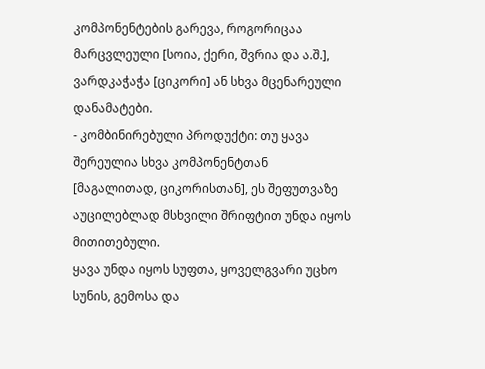კომპონენტების გარევა, როგორიცაა მარცვლეული [სოია, ქერი, შვრია და ა.შ.], ვარდკაჭაჭა [ციკორი] ან სხვა მცენარეული დანამატები.
- კომბინირებული პროდუქტი: თუ ყავა შერეულია სხვა კომპონენტთან [მაგალითად, ციკორისთან], ეს შეფუთვაზე აუცილებლად მსხვილი შრიფტით უნდა იყოს მითითებული.
ყავა უნდა იყოს სუფთა, ყოველგვარი უცხო სუნის, გემოსა და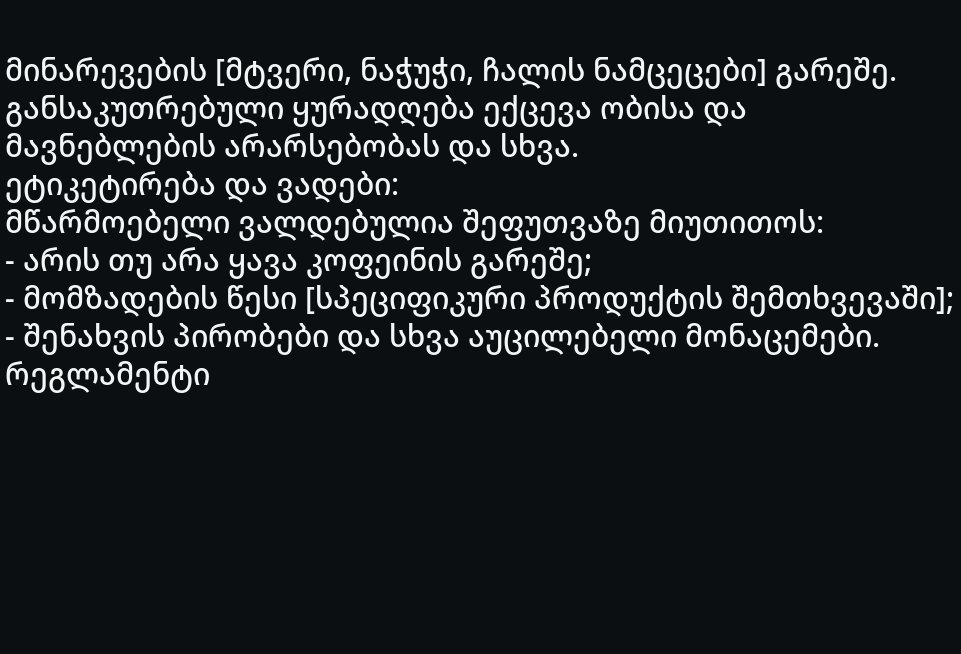მინარევების [მტვერი, ნაჭუჭი, ჩალის ნამცეცები] გარეშე. განსაკუთრებული ყურადღება ექცევა ობისა და მავნებლების არარსებობას და სხვა.
ეტიკეტირება და ვადები:
მწარმოებელი ვალდებულია შეფუთვაზე მიუთითოს:
- არის თუ არა ყავა კოფეინის გარეშე;
- მომზადების წესი [სპეციფიკური პროდუქტის შემთხვევაში];
- შენახვის პირობები და სხვა აუცილებელი მონაცემები.
რეგლამენტი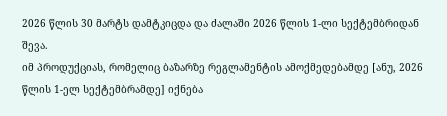2026 წლის 30 მარტს დამტკიცდა და ძალაში 2026 წლის 1-ლი სექტემბრიდან შევა.
იმ პროდუქციას, რომელიც ბაზარზე რეგლამენტის ამოქმედებამდე [ანუ, 2026 წლის 1-ელ სექტემბრამდე] იქნება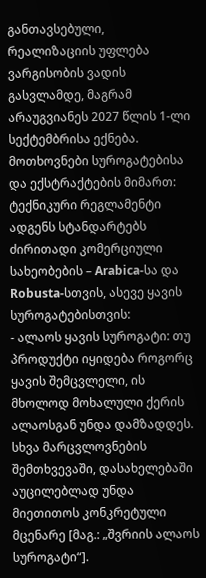განთავსებული, რეალიზაციის უფლება ვარგისობის ვადის გასვლამდე, მაგრამ არაუგვიანეს 2027 წლის 1-ლი სექტემბრისა ექნება.
მოთხოვნები სუროგატებისა და ექსტრაქტების მიმართ:
ტექნიკური რეგლამენტი ადგენს სტანდარტებს ძირითადი კომერციული სახეობების – Arabica-სა და Robusta-სთვის, ასევე ყავის სუროგატებისთვის:
- ალაოს ყავის სუროგატი: თუ პროდუქტი იყიდება როგორც ყავის შემცვლელი, ის მხოლოდ მოხალული ქერის ალაოსგან უნდა დამზადდეს. სხვა მარცვლოვნების შემთხვევაში, დასახელებაში აუცილებლად უნდა მიეთითოს კონკრეტული მცენარე [მაგ.: „შვრიის ალაოს სუროგატი“].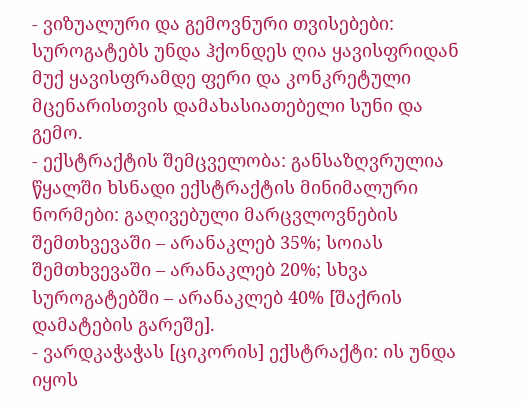- ვიზუალური და გემოვნური თვისებები: სუროგატებს უნდა ჰქონდეს ღია ყავისფრიდან მუქ ყავისფრამდე ფერი და კონკრეტული მცენარისთვის დამახასიათებელი სუნი და გემო.
- ექსტრაქტის შემცველობა: განსაზღვრულია წყალში ხსნადი ექსტრაქტის მინიმალური ნორმები: გაღივებული მარცვლოვნების შემთხვევაში – არანაკლებ 35%; სოიას შემთხვევაში – არანაკლებ 20%; სხვა სუროგატებში – არანაკლებ 40% [შაქრის დამატების გარეშე].
- ვარდკაჭაჭას [ციკორის] ექსტრაქტი: ის უნდა იყოს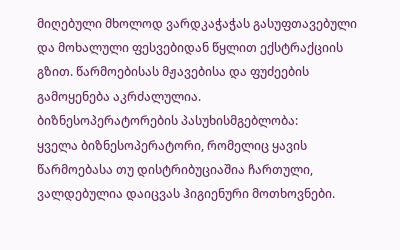მიღებული მხოლოდ ვარდკაჭაჭას გასუფთავებული და მოხალული ფესვებიდან წყლით ექსტრაქციის გზით. წარმოებისას მჟავებისა და ფუძეების გამოყენება აკრძალულია.
ბიზნესოპერატორების პასუხისმგებლობა:
ყველა ბიზნესოპერატორი, რომელიც ყავის წარმოებასა თუ დისტრიბუციაშია ჩართული, ვალდებულია დაიცვას ჰიგიენური მოთხოვნები.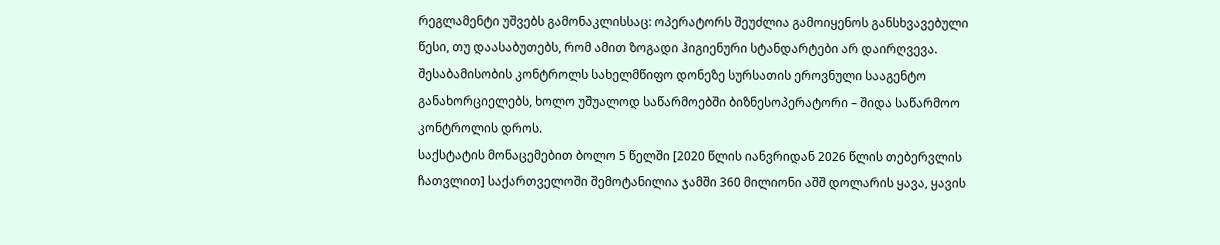რეგლამენტი უშვებს გამონაკლისსაც: ოპერატორს შეუძლია გამოიყენოს განსხვავებული წესი, თუ დაასაბუთებს, რომ ამით ზოგადი ჰიგიენური სტანდარტები არ დაირღვევა.
შესაბამისობის კონტროლს სახელმწიფო დონეზე სურსათის ეროვნული სააგენტო განახორციელებს, ხოლო უშუალოდ საწარმოებში ბიზნესოპერატორი – შიდა საწარმოო კონტროლის დროს.
საქსტატის მონაცემებით ბოლო 5 წელში [2020 წლის იანვრიდან 2026 წლის თებერვლის ჩათვლით] საქართველოში შემოტანილია ჯამში 360 მილიონი აშშ დოლარის ყავა, ყავის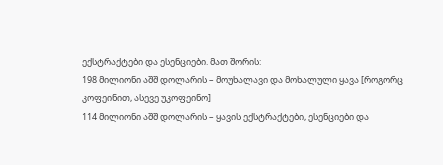ექსტრაქტები და ესენციები. მათ შორის:
198 მილიონი აშშ დოლარის – მოუხალავი და მოხალული ყავა [როგორც კოფეინით, ასევე უკოფეინო]
114 მილიონი აშშ დოლარის – ყავის ექსტრაქტები, ესენციები და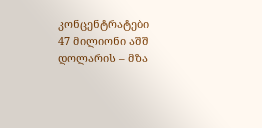კონცენტრატები
47 მილიონი აშშ დოლარის – მზა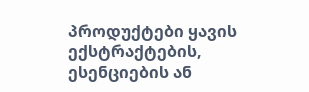პროდუქტები ყავის ექსტრაქტების, ესენციების ან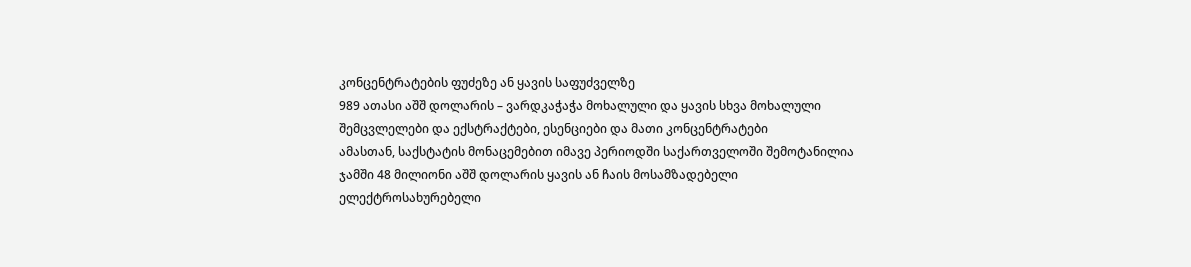კონცენტრატების ფუძეზე ან ყავის საფუძველზე
989 ათასი აშშ დოლარის – ვარდკაჭაჭა მოხალული და ყავის სხვა მოხალული შემცვლელები და ექსტრაქტები, ესენციები და მათი კონცენტრატები
ამასთან, საქსტატის მონაცემებით იმავე პერიოდში საქართველოში შემოტანილია ჯამში 48 მილიონი აშშ დოლარის ყავის ან ჩაის მოსამზადებელი ელექტროსახურებელი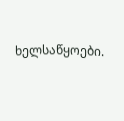ხელსაწყოები.